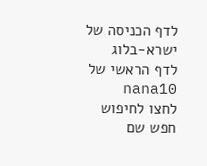לדף הכניסה של ישרא-בלוג
לדף הראשי של nana10
לחצו לחיפוש
חפש שם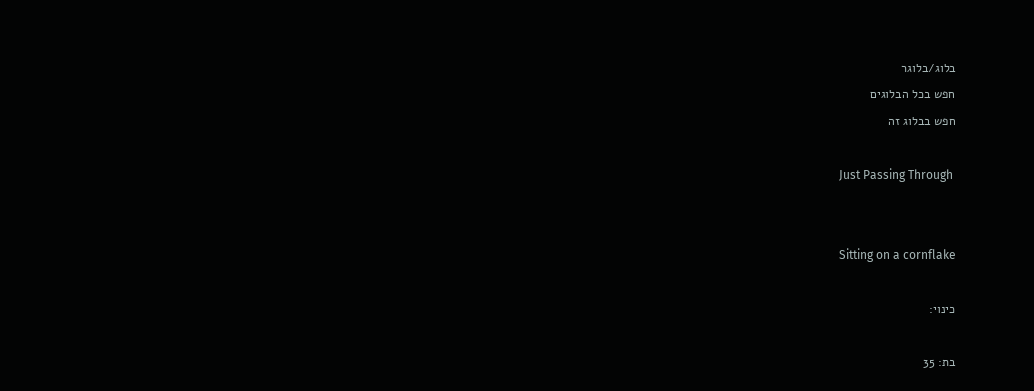בלוג/בלוגר
חפש בכל הבלוגים
חפש בבלוג זה

Just Passing Through


Sitting on a cornflake

כינוי:

בת: 35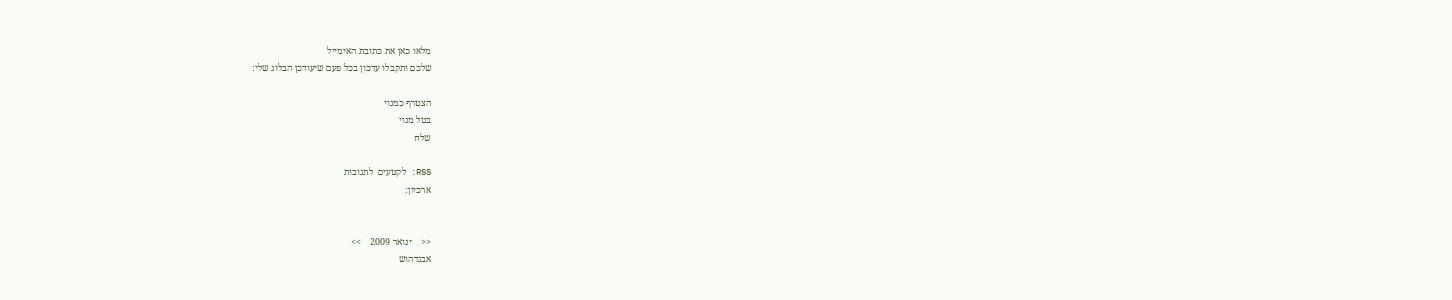מלאו כאן את כתובת האימייל
שלכם ותקבלו עדכון בכל פעם שיעודכן הבלוג שלי:

הצטרף כמנוי
בטל מנוי
שלח

RSS: לקטעים  לתגובות
ארכיון:


<<    ינואר 2009    >>
אבגדהוש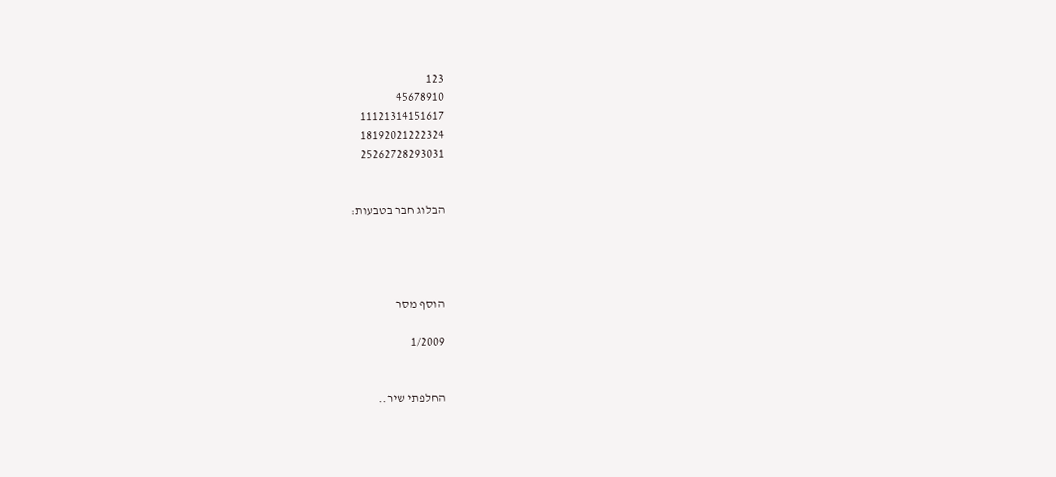123
45678910
11121314151617
18192021222324
25262728293031


הבלוג חבר בטבעות:




הוסף מסר

1/2009


החלפתי שיר..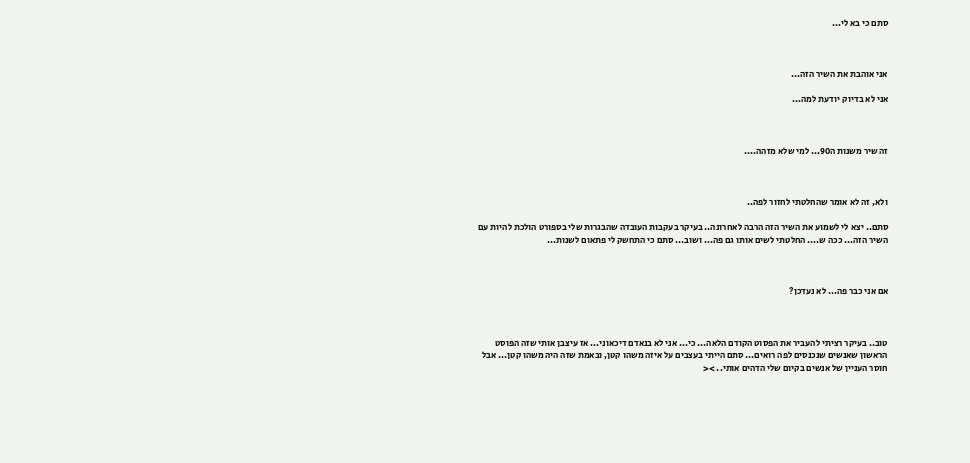סתם כי בא לי...



אני אוהבת את השיר הזה...

אני לא בדיוק יודעת למה...



זה שיר משנות ה90... למי שלא מזהה....



ולא, זה לא אומר שהחלטתי לחזור לפה..

סתם.. יצא לי לשמוע את השיר הזה הרבה לאחרונה.. בעיקר בעקבות העובדה שהבגרות שלי בספורט הולכת להיות עם השיר הזה... ככה ש.... החלטתי לשים אותו גם פה... ושוב... סתם כי התחשק לי פתאום לשנות...



אם אני כבר פה... לא נעדכן?



טוב.. בעיקר רציתי להעביר את הפסוט הקודם הלאה... כי... אני לא בנאדם דיכאוני... אז עיצבן אותי שזה הפוסט הראשון שאנשים שנכנסים לפה רואים... סתם הייתי בעצבים על איזה משהו קטן, ובאמת שזה היה משהו קטן... אבל חוסר העניין של אנשים בקיום שלי הדהים אותי.. ><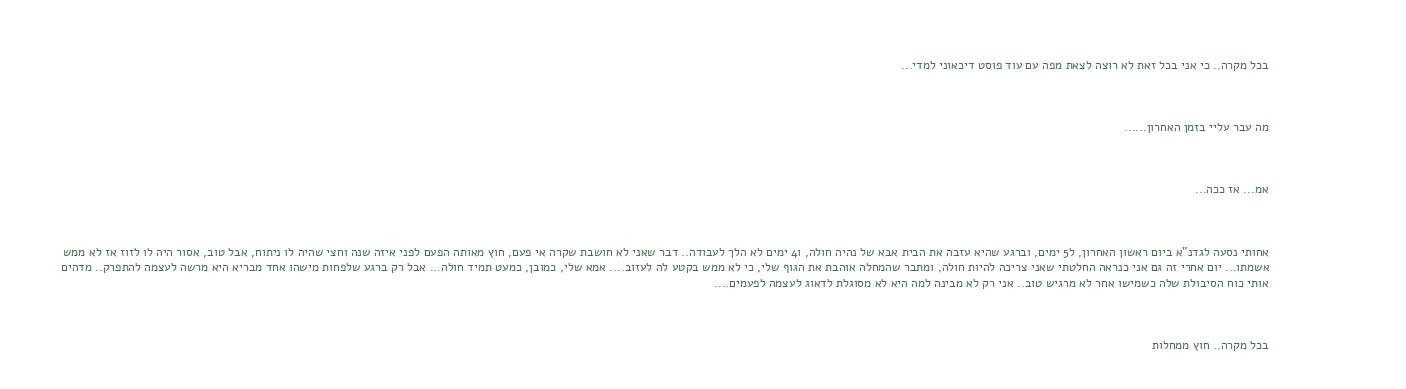בכל מקרה.. כי אני בכל זאת לא רוצה לצאת מפה עם עוד פוסט דיכאוני למדי...



מה עבר עליי בזמן האחרון......



אמ... אז ככה...



אחותי נסעה לגדנ"א ביום ראשון האחרון, ל5 ימים, וברגע שהיא עזבה את הבית אבא של נהיה חולה, ו4 ימים לא הלך לעבודה.. דבר שאני לא חושבת שקרה אי פעם, חוץ מאותה הפעם לפני איזה שנה וחצי שהיה לו ניתוח, אבל טוב, אסור היה לו לזוז אז לא ממש אשמתו... יום אחרי זה גם אני כנראה החלטתי שאני צריכה להיות חולה, ומתבר שהמחלה אוהבת את הגוף שלי, כי לא ממש בקטע לה לעזוב.... אמא שלי, כמובן, כמעט תמיד חולה... אבל רק ברגע שלפחות מישהו אחד מבריא היא מרשה לעצמה להתפרק.. מדהים אותי כוח הסיבולת שלה כשמישו אחר לא מרגיש טוב.. אני רק לא מבינה למה היא לא מסוגלת לדאוג לעצמה לפעמים....



בכל מקרה.. חוץ ממחלות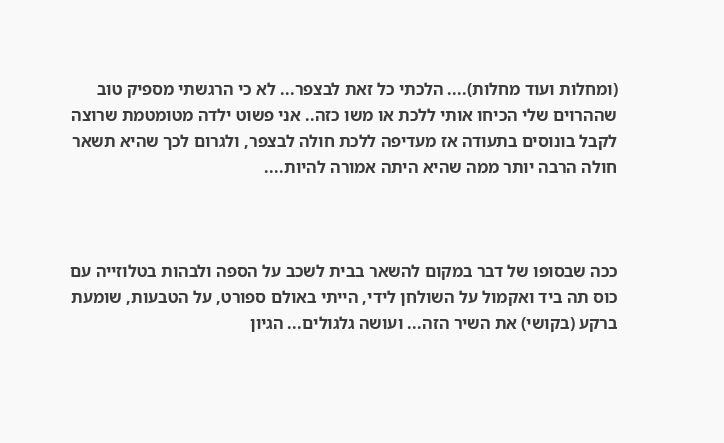(ומחלות ועוד מחלות).... הלכתי כל זאת לבצפר... לא כי הרגשתי מספיק טוב שההרוים שלי הכיחו אותי ללכת או משו כזה.. אני פשוט ילדה מטומטמת שרוצה לקבל בונוסים בתעודה אז מעדיפה ללכת חולה לבצפר, ולגרום לכך שהיא תשאר חולה הרבה יותר ממה שהיא היתה אמורה להיות....



ככה שבסופו של דבר במקום להשאר בבית לשכב על הספה ולבהות בטלוזייה עם כוס תה ביד ואקמול על השולחן לידי, הייתי באולם ספורט, על הטבעות, שומעת ברקע (בקושי) את השיר הזה... ועושה גלגולים... הגיון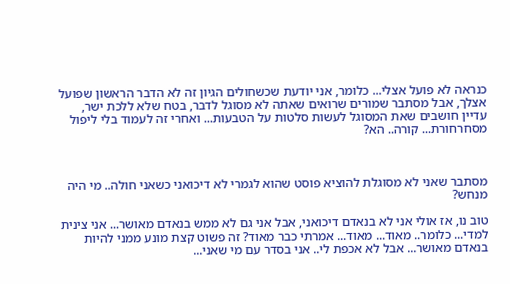כנראה לא פועל אצלי... כלומר, אני יודעת שכשחולים הגיון זה לא הדבר הראשון שפועל אצלך, אבל מסתבר שמורים שרואים שאתה לא מסוגל לדבר, בטח שלא ללכת ישר, עדיין חושבים שאת המסוגל לעשות סלטות על הטבעות... ואחרי זה לעמוד בלי ליפול מסחרחורת... קורה.. הא?



מסתבר שאני לא מסוגלת להוציא פוסט שהוא לגמרי לא דיכואני כשאני חולה.. מי היה מנחש?

טוב נו, אז אולי אני לא בנאדם דיכואני, אבל אני גם לא ממש בנאדם מאושר... אני צינית למדי... כלומר.. מאוד... מאוד... אמרתי כבר מאוד? זה פשוט קצת מונע ממני להיות בנאדם מאושר... אבל לא אכפת לי.. אני בסדר עם מי שאני...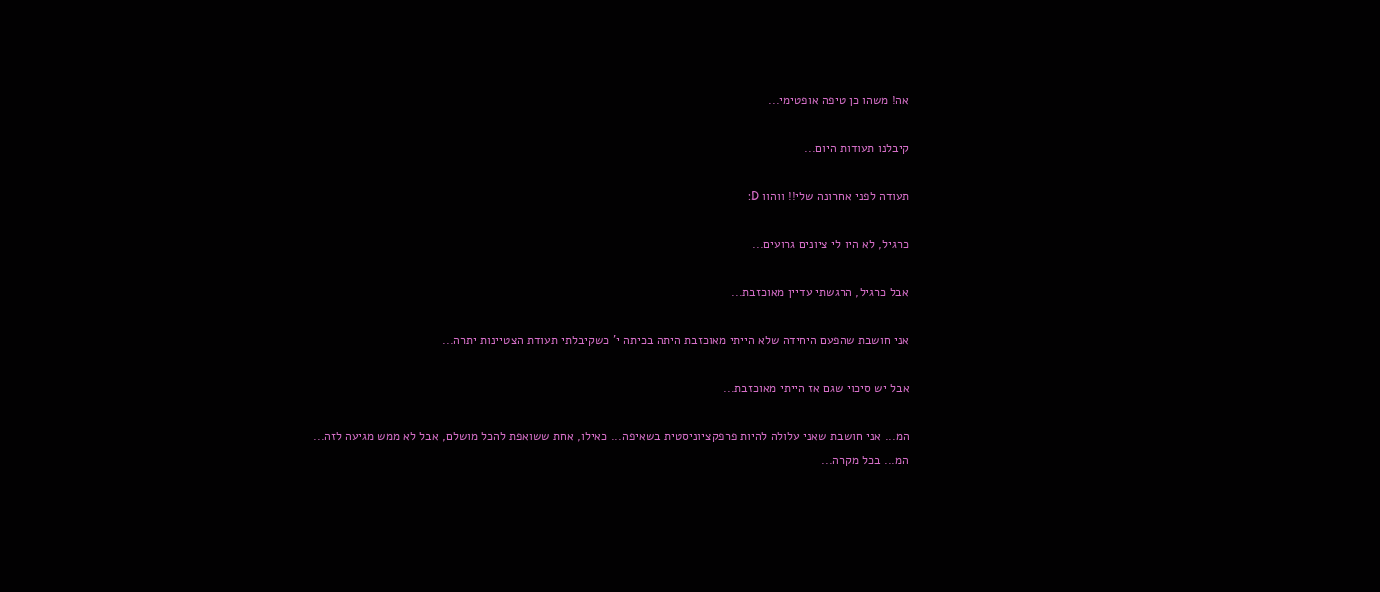אה! משהו כן טיפה אופטימי...

קיבלנו תעודות היום...

תעודה לפני אחרונה שלי!! ווהוו D:

כרגיל, לא היו לי ציונים גרועים...

אבל כרגיל, הרגשתי עדיין מאוכזבת...

אני חושבת שהפעם היחידה שלא הייתי מאוכזבת היתה בכיתה י' כשקיבלתי תעודת הצטיינות יתרה...

אבל יש סיכוי שגם אז הייתי מאוכזבת...

המ... אני חושבת שאני עלולה להיות פרפקציוניסטית בשאיפה... כאילו, אחת ששואפת להכל מושלם, אבל לא ממש מגיעה לזה... המ... בכל מקרה...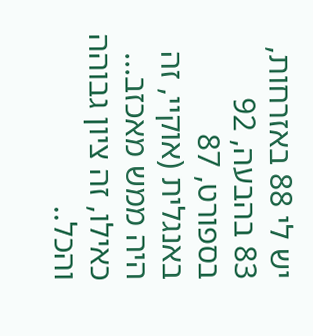יש לי 88 באזרחות, 83 בהבעה, 92 בספורט, 87 באנגלית (אוקיי, זה היה ממש מאכזב... כאילו, זה ציון גבוהה והכל..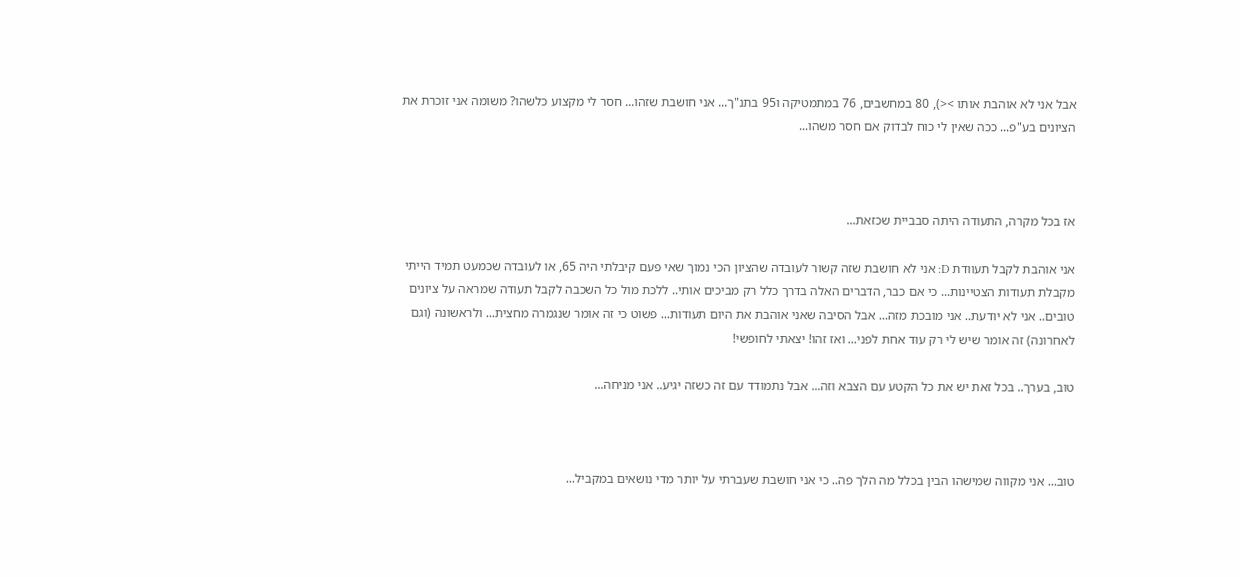אבל אני לא אוהבת אותו ><), 80 במחשבים, 76 במתמטיקה ו95 בתנ"ך... אני חושבת שזהו... חסר לי מקצוע כלשהו? משומה אני זוכרת את הציונים בע"פ... ככה שאין לי כוח לבדוק אם חסר משהו...



אז בכל מקרה, התעודה היתה סבביית שכזאת...

אני אוהבת לקבל תעוודת D: אני לא חושבת שזה קשור לעובדה שהציון הכי נמוך שאי פעם קיבלתי היה 65, או לעובדה שכמעט תמיד הייתי מקבלת תעודות הצטיינות... כי אם כבר, הדברים האלה בדרך כלל רק מביכים אותי.. ללכת מול כל השכבה לקבל תעודה שמראה על ציונים טובים.. אני לא יודעת.. אני מובכת מזה... אבל הסיבה שאני אוהבת את היום תעודות... פשוט כי זה אומר שנגמרה מחצית... ולראשונה (וגם לאחרונה) זה אומר שיש לי רק עוד אחת לפני... ואז זהו! יצאתי לחופשי!

טוב, בערך.. בכל זאת יש את כל הקטע עם הצבא וזה... אבל נתמודד עם זה כשזה יגיע.. אני מניחה...



טוב... אני מקווה שמישהו הבין בכלל מה הלך פה.. כי אני חושבת שעברתי על יותר מדי נושאים במקביל...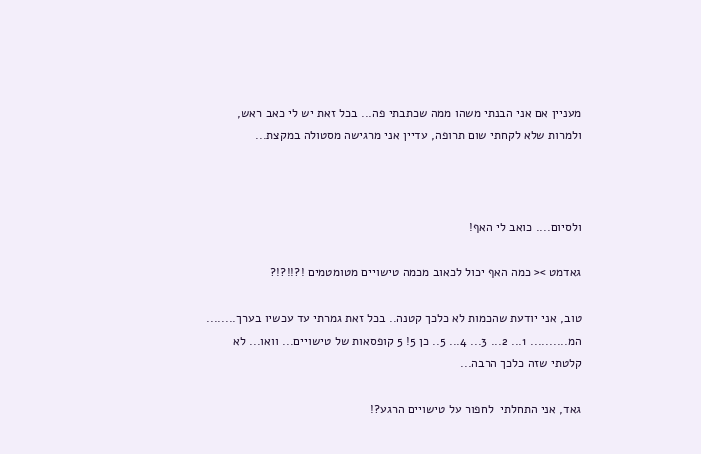מעניין אם אני הבנתי משהו ממה שכתבתי פה... בכל זאת יש לי כאב ראש, ולמרות שלא לקחתי שום תרופה, עדיין אני מרגישה מסטולה במקצת...



ולסיום.... כואב לי האף!

גאדמט >< כמה האף יכול לכאוב מכמה טישויים מטומטמים !?!!?!?

טוב, אני יודעת שהכמות לא כלכך קטנה.. בכל זאת גמרתי עד עכשיו בערך........ המ.......... 1... 2... 3... 4... 5.. כן 5! 5 קופסאות של טישויים... וואו... לא קלטתי שזה כלכך הרבה...

גאד, אני התחלתי  לחפור על טישויים הרגע?!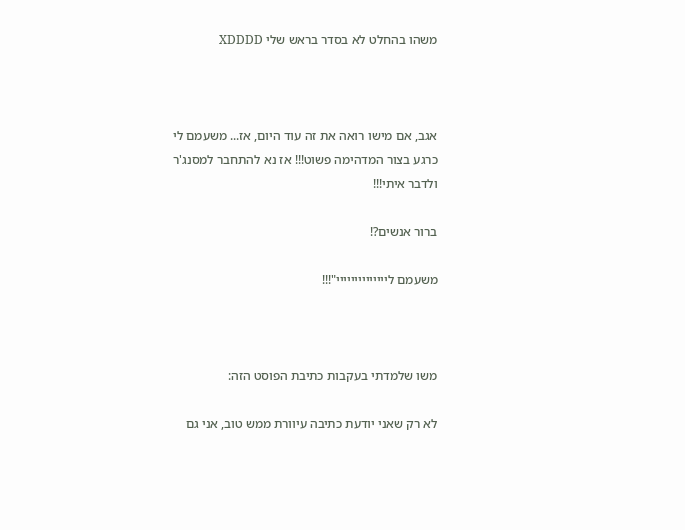משהו בהחלט לא בסדר בראש שלי XDDDD



אגב, אם מישו רואה את זה עוד היום, אז... משעמם לי כרגע בצור המדהימה פשוט!!! אז נא להתחבר למסנג'ר ולדבר איתי!!!

ברור אנשים?!

משעמם ליייייייייייייי"!!!



משו שלמדתי בעקבות כתיבת הפוסט הזה:

לא רק שאני יודעת כתיבה עיוורת ממש טוב, אני גם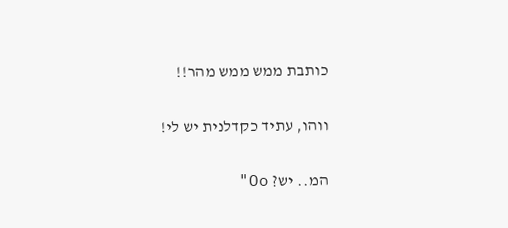כותבת ממש ממש מהר!!

ווהו, עתיד כקדלנית יש לי!

המ.. יש? Oo"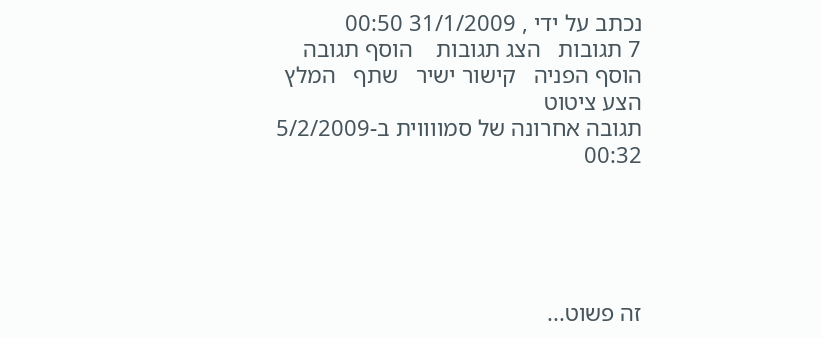נכתב על ידי , 31/1/2009 00:50
7 תגובות   הצג תגובות    הוסף תגובה   הוסף הפניה   קישור ישיר   שתף   המלץ   הצע ציטוט
תגובה אחרונה של סמווווית ב-5/2/2009 00:32





זה פשוט...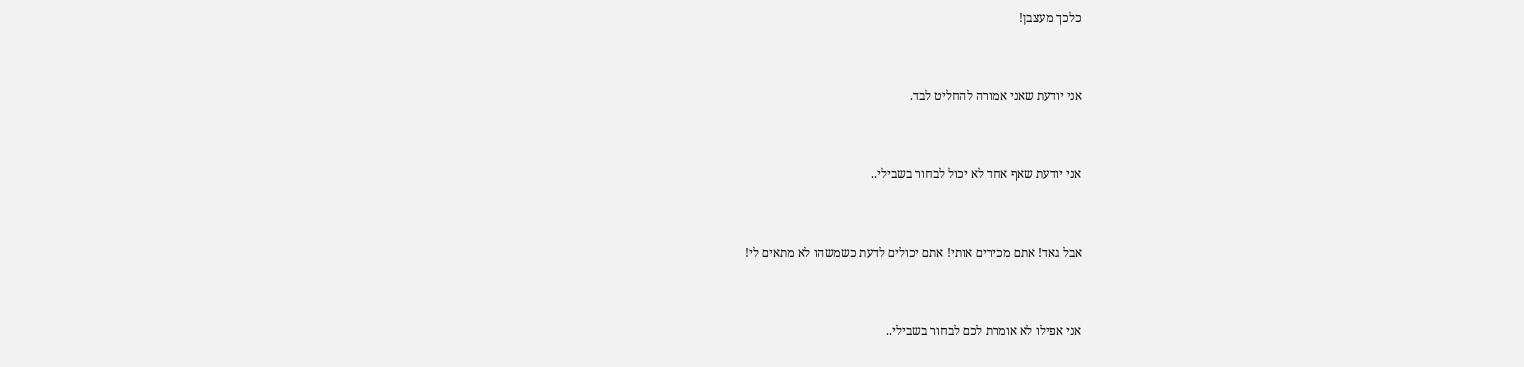כלכך מעצבן!



אני יודעת שאני אמורה להחליט לבד.



אני יודעת שאף אחד לא יכול לבחור בשבילי..



אבל גאד! אתם מכירים אותי! אתם יכולים לדעת כשמשהו לא מתאים לי!



אני אפילו לא אומרת לכם לבחור בשבילי..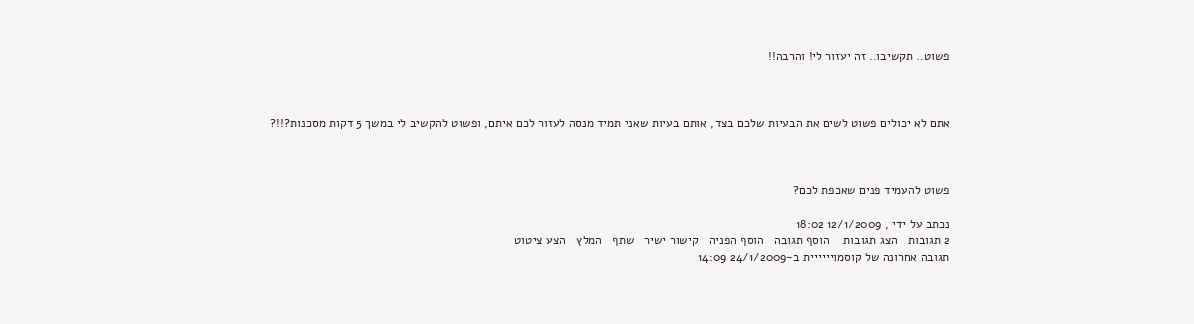פשוט.. תקשיבו.. זה יעזור לי! והרבה!!



אתם לא יכולים פשוט לשים את הבעיות שלכם בצד, אותם בעיות שאני תמיד מנסה לעזור לכם איתם, ופשוט להקשיב לי במשך 5 דקות מסכנות?!!?



פשוט להעמיד פנים שאכפת לכם?

נכתב על ידי , 12/1/2009 18:02
2 תגובות   הצג תגובות    הוסף תגובה   הוסף הפניה   קישור ישיר   שתף   המלץ   הצע ציטוט
תגובה אחרונה של קוסמויייייית ב-24/1/2009 14:09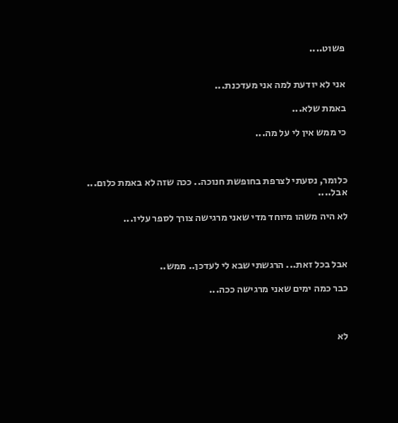פשוט....


אני לא יודעת למה אני מעדכנת...

באמת שלא...

כי ממש אין לי על מה...



כלומר, נסעתי לצרפת בחופשת חנוכה.. ככה שזה לא באמת כלום... אבל....

לא היה משהו מיוחד מדי שאני מרגישה צורך לספר עליו...



אבל בכל זאת... הרגשתי שבא לי לעדכן.. ממש..

כבר כמה ימים שאני מרגישה ככה...



לא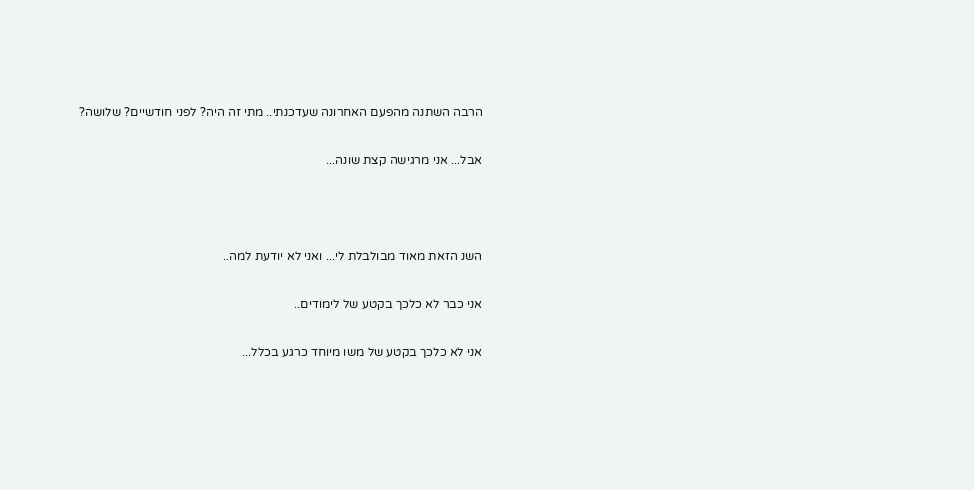הרבה השתנה מהפעם האחרונה שעדכנתי.. מתי זה היה? לפני חודשיים? שלושה?

אבל... אני מרגישה קצת שונה...



השנ הזאת מאוד מבולבלת לי... ואני לא יודעת למה..

אני כבר לא כלכך בקטע של לימודים..

אני לא כלכך בקטע של משו מיוחד כרגע בכלל...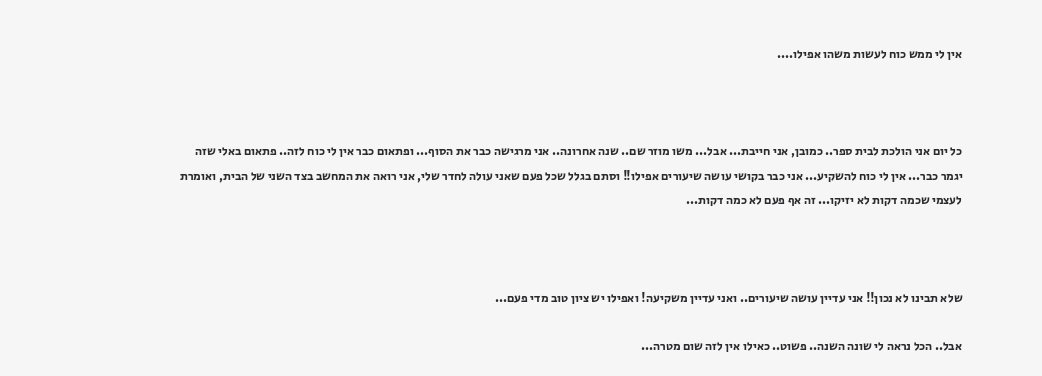אין לי ממש כוח לעשות משהו אפילו....



כל יום אני הולכת לבית ספר.. כמובן, אני חייבת... אבל... משו מוזר שם.. שנה אחרונה.. אני מרגישה כבר את הסוף... ופתאום כבר אין לי כוח לזה.. פתאום באלי שזה יגמר כבר... אין לי כוח להשקיע... אני כבר בקושי עושה שיעורים אפילו!! וסתם בגלל שכל פעם שאני עולה לחדר שלי, אני רואה את המחשב בצד השני של הבית, ואומרת לעצמי שכמה דקות לא יזיקו... זה אף פעם לא כמה דקות...



שלא תבינו לא נכון!! אני עדיין עושה שיעורים.. ואני עדיין משקיעה! ואפילו יש ציון טוב מדי פעם...

אבל.. הכל נראה לי שונה השנה.. פשוט.. כאילו אין לזה שום מטרה...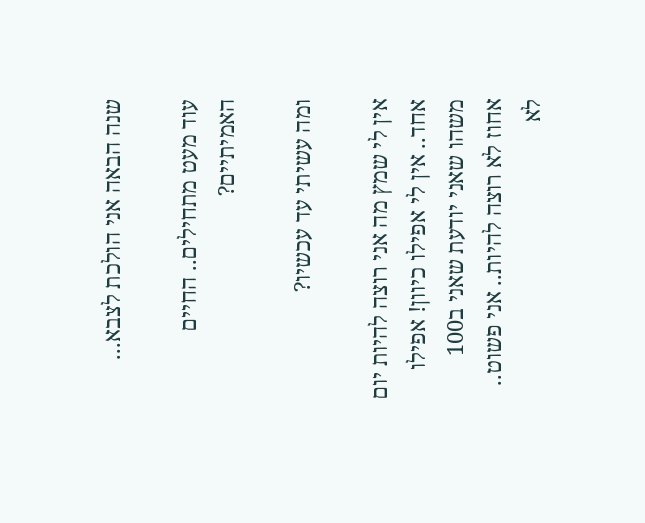שנה הבאה אני הולכת לצבא...

עוד מעט מתחילים.. החיים האמיתיים?

ומה עשיתי עד עכשיו?

אין לי שמץ מה אני רוצה להיות יום אחד.. אין לי אפילו כיוון! אפילו משהו שאני יודעת שאני ב100 אחוז לא רוצה להיות.. אני פשוט.. לא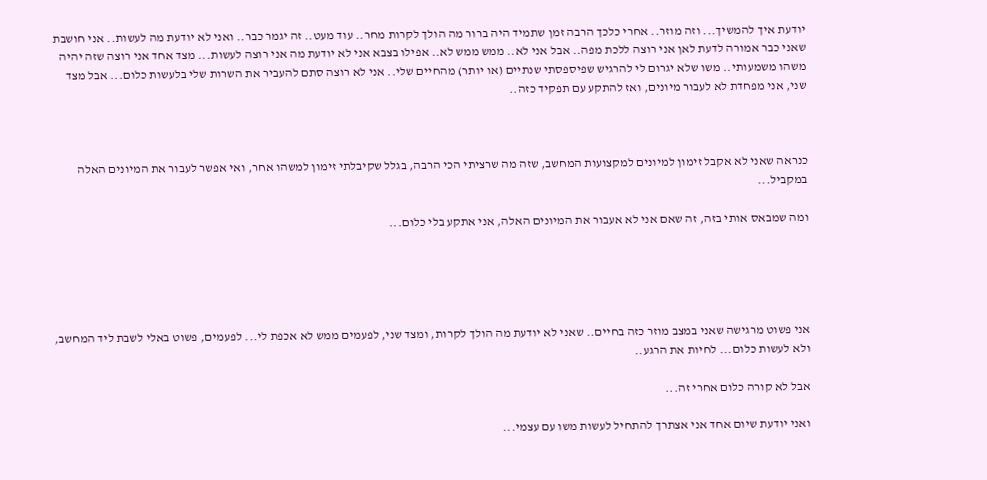יודעת איך להמשיך... וזה מוזר.. אחרי כלכך הרבה זמן שתמיד היה ברור מה הולך לקרות מחר.. עוד מעט.. זה יגמר כבר.. ואני לא יודעת מה לעשות.. אני חושבת שאני כבר אמורה לדעת לאן אני רוצה ללכת מפה.. אבל אני לא.. ממש ממש לא.. אפילו בצבא אני לא יודעת מה אני רוצה לעשות... מצד אחד אני רוצה שזה יהיה משהו משמעותי.. משו שלא יגרום לי להרגיש שפיספסתי שנתיים (או יותר) מהחיים שלי.. אני לא רוצה סתם להעביר את השרות שלי בלעשות כלום... אבל מצד שני, אני מפחדת לא לעבור מיונים, ואז להתקע עם תפקיד כזה..



כנראה שאני לא אקבל זימון למיונים למקצועות המחשב, שזה מה שרציתי הכי הרבה, בגלל שקיבלתי זימון למשהו אחר, ואי אפשר לעבור את המיונים האלה במקביל...

ומה שמבאס אותי בזה, זה שאם אני לא אעבור את המיונים האלה, אני אתקע בלי כלום...





אני פשוט מרגישה שאני במצב מוזר כזה בחיים.. שאני לא יודעת מה הולך לקרות, ומצד שני, לפעמים ממש לא אכפת לי... לפעמים, פשוט באלי לשבת ליד המחשב, ולא לעשות כלום... לחיות את הרגע..

אבל לא קורה כלום אחרי זה...

ואני יודעת שיום אחד אני אצתרך להתחיל לעשות משו עם עצמי...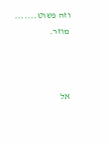וזה פשוט....... מוזר.



אל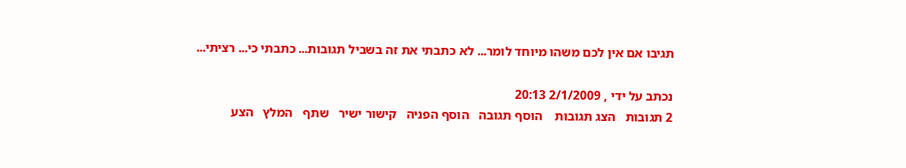תגיבו אם אין לכם משהו מיוחד לומר... לא כתבתי את זה בשביל תגובות... כתבתי כי... רציתי...

נכתב על ידי , 2/1/2009 20:13
2 תגובות   הצג תגובות    הוסף תגובה   הוסף הפניה   קישור ישיר   שתף   המלץ   הצע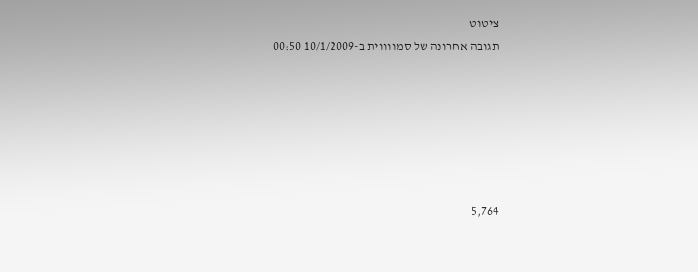ציטוט
תגובה אחרונה של סמווווית ב-10/1/2009 00:50






5,764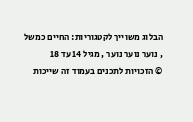הבלוג משוייך לקטגוריות: החיים כמשל , נוער נוער נוער , מגיל 14 עד 18
© הזכויות לתכנים בעמוד זה שייכות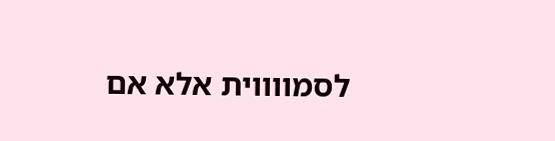לסמווווית אלא אם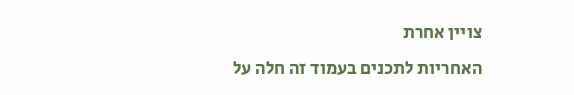צויין אחרת
האחריות לתכנים בעמוד זה חלה על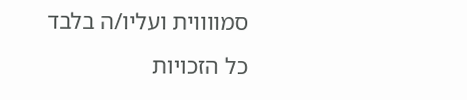סמווווית ועליו/ה בלבד
כל הזכויות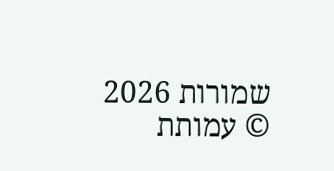שמורות 2026 © עמותת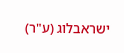ישראבלוג (ע"ר)